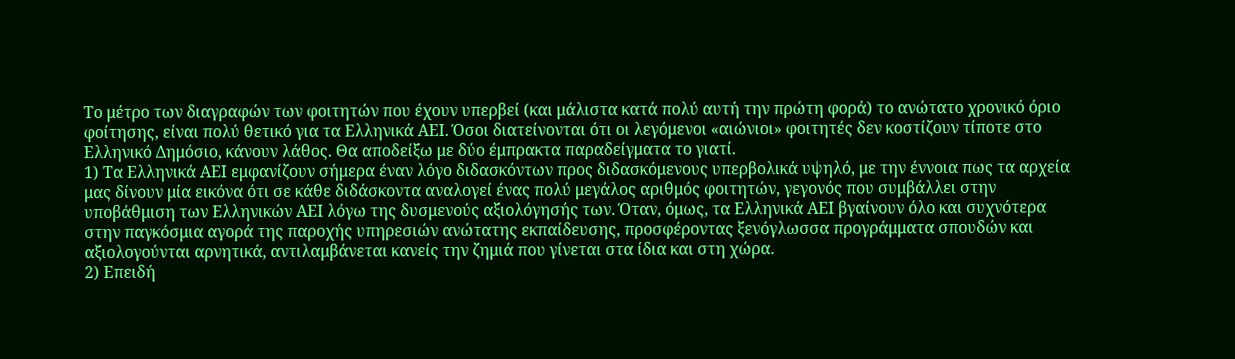Το μέτρο των διαγραφών των φοιτητών που έχουν υπερβεί (και μάλιστα κατά πολύ αυτή την πρώτη φορά) το ανώτατο χρονικό όριο φοίτησης, είναι πολύ θετικό για τα Ελληνικά ΑΕΙ. Όσοι διατείνονται ότι οι λεγόμενοι «αιώνιοι» φοιτητές δεν κοστίζουν τίποτε στο Ελληνικό Δημόσιο, κάνουν λάθος. Θα αποδείξω με δύο έμπρακτα παραδείγματα το γιατί.
1) Τα Ελληνικά ΑΕΙ εμφανίζουν σήμερα έναν λόγο διδασκόντων προς διδασκόμενους υπερβολικά υψηλό, με την έννοια πως τα αρχεία μας δίνουν μία εικόνα ότι σε κάθε διδάσκοντα αναλογεί ένας πολύ μεγάλος αριθμός φοιτητών, γεγονός που συμβάλλει στην υποβάθμιση των Ελληνικών ΑΕΙ λόγω της δυσμενούς αξιολόγησής των. Όταν, όμως, τα Ελληνικά ΑΕΙ βγαίνουν όλο και συχνότερα στην παγκόσμια αγορά της παροχής υπηρεσιών ανώτατης εκπαίδευσης, προσφέροντας ξενόγλωσσα προγράμματα σπουδών και αξιολογούνται αρνητικά, αντιλαμβάνεται κανείς την ζημιά που γίνεται στα ίδια και στη χώρα.
2) Επειδή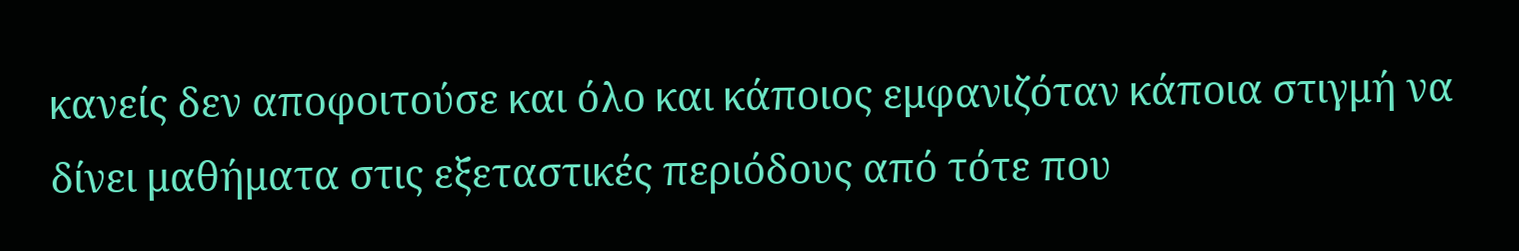κανείς δεν αποφοιτούσε και όλο και κάποιος εμφανιζόταν κάποια στιγμή να δίνει μαθήματα στις εξεταστικές περιόδους από τότε που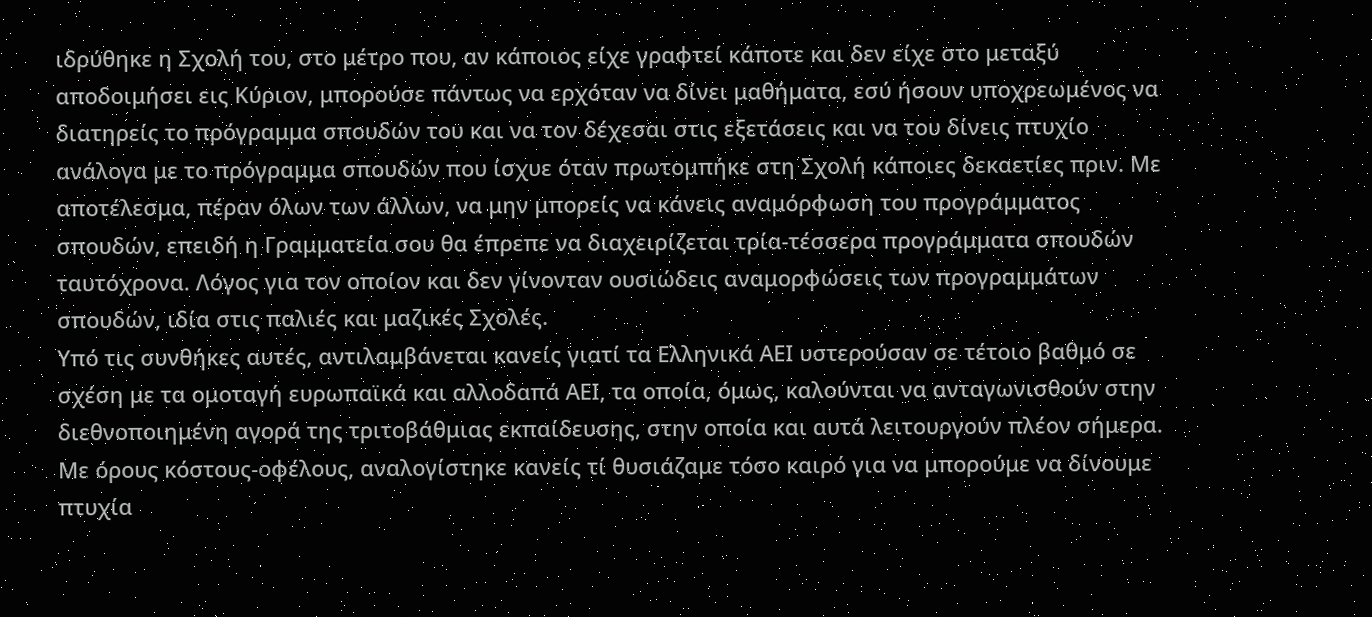ιδρύθηκε η Σχολή του, στο μέτρο που, αν κάποιος είχε γραφτεί κάποτε και δεν είχε στο μεταξύ αποδοιμήσει εις Κύριον, μπορούσε πάντως να ερχόταν να δίνει μαθήματα, εσύ ήσουν υποχρεωμένος να διατηρείς το πρόγραμμα σπουδών του και να τον δέχεσαι στις εξετάσεις και να του δίνεις πτυχίο ανάλογα με το πρόγραμμα σπουδών που ίσχυε όταν πρωτομπήκε στη Σχολή κάποιες δεκαετίες πριν. Με αποτέλεσμα, πέραν όλων των άλλων, να μην μπορείς να κάνεις αναμόρφωση του προγράμματος σπουδών, επειδή η Γραμματεία σου θα έπρεπε να διαχειρίζεται τρία-τέσσερα προγράμματα σπουδών ταυτόχρονα. Λόγος για τον οποίον και δεν γίνονταν ουσιώδεις αναμορφώσεις των προγραμμάτων σπουδών, ιδία στις παλιές και μαζικές Σχολές.
Υπό τις συνθήκες αυτές, αντιλαμβάνεται κανείς γιατί τα Ελληνικά ΑΕΙ υστερούσαν σε τέτοιο βαθμό σε σχέση με τα ομοταγή ευρωπαϊκά και αλλοδαπά ΑΕΙ, τα οποία, όμως, καλούνται να ανταγωνισθούν στην διεθνοποιημένη αγορά της τριτοβάθμιας εκπαίδευσης, στην οποία και αυτά λειτουργούν πλέον σήμερα. Με όρους κόστους-οφέλους, αναλογίστηκε κανείς τί θυσιάζαμε τόσο καιρό για να μπορούμε να δίνουμε πτυχία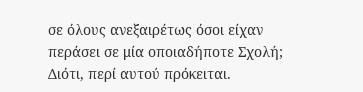σε όλους ανεξαιρέτως όσοι είχαν περάσει σε μία οποιαδήποτε Σχολή; Διότι, περί αυτού πρόκειται.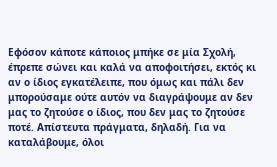Εφόσον κάποτε κάποιος μπήκε σε μία Σχολή, έπρεπε σώνει και καλά να αποφοιτήσει, εκτός κι αν ο ίδιος εγκατέλειπε, που όμως και πάλι δεν μπορούσαμε ούτε αυτόν να διαγράψουμε αν δεν μας το ζητούσε ο ίδιος, που δεν μας το ζητούσε ποτέ. Απίστευτα πράγματα, δηλαδή. Για να καταλάβουμε, όλοι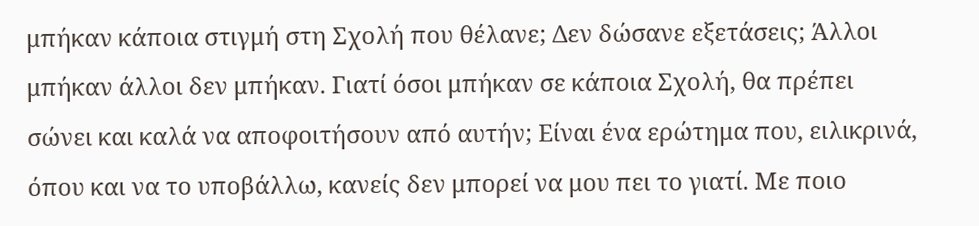μπήκαν κάποια στιγμή στη Σχολή που θέλανε; Δεν δώσανε εξετάσεις; Άλλοι μπήκαν άλλοι δεν μπήκαν. Γιατί όσοι μπήκαν σε κάποια Σχολή, θα πρέπει σώνει και καλά να αποφοιτήσουν από αυτήν; Είναι ένα ερώτημα που, ειλικρινά, όπου και να το υποβάλλω, κανείς δεν μπορεί να μου πει το γιατί. Με ποιο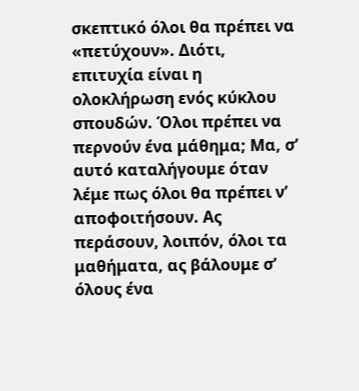σκεπτικό όλοι θα πρέπει να «πετύχουν». Διότι, επιτυχία είναι η ολοκλήρωση ενός κύκλου σπουδών. Όλοι πρέπει να περνούν ένα μάθημα; Μα, σ’ αυτό καταλήγουμε όταν λέμε πως όλοι θα πρέπει ν’ αποφοιτήσουν. Ας περάσουν, λοιπόν, όλοι τα μαθήματα, ας βάλουμε σ’ όλους ένα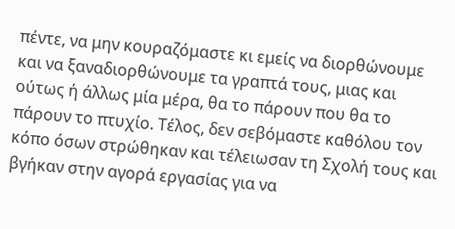πέντε, να μην κουραζόμαστε κι εμείς να διορθώνουμε και να ξαναδιορθώνουμε τα γραπτά τους, μιας και ούτως ή άλλως μία μέρα, θα το πάρουν που θα το πάρουν το πτυχίο. Τέλος, δεν σεβόμαστε καθόλου τον κόπο όσων στρώθηκαν και τέλειωσαν τη Σχολή τους και βγήκαν στην αγορά εργασίας για να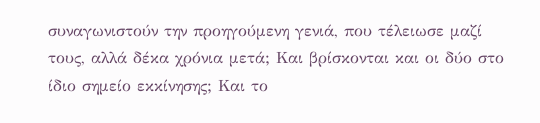συναγωνιστούν την προηγούμενη γενιά, που τέλειωσε μαζί τους, αλλά δέκα χρόνια μετά; Και βρίσκονται και οι δύο στο ίδιο σημείο εκκίνησης; Και το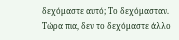δεχόμαστε αυτό; Το δεχόμασταν. Τώρα πια, δεν το δεχόμαστε άλλο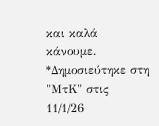και καλά κάνουμε.
*Δημοσιεύτηκε στη "ΜτΚ" στις 11/1/26